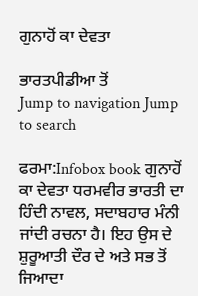ਗੁਨਾਹੋਂ ਕਾ ਦੇਵਤਾ

ਭਾਰਤਪੀਡੀਆ ਤੋਂ
Jump to navigation Jump to search

ਫਰਮਾ:Infobox book ਗੁਨਾਹੋਂ ਕਾ ਦੇਵਤਾ ਧਰਮਵੀਰ ਭਾਰਤੀ ਦਾ ਹਿੰਦੀ ਨਾਵਲ, ਸਦਾਬਹਾਰ ਮੰਨੀ ਜਾਂਦੀ ਰਚਨਾ ਹੈ। ਇਹ ਉਸ ਦੇ ਸ਼ੁਰੂਆਤੀ ਦੌਰ ਦੇ ਅਤੇ ਸਭ ਤੋਂ ਜਿਆਦਾ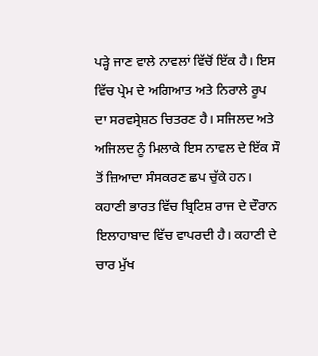ਪੜ੍ਹੇ ਜਾਣ ਵਾਲੇ ਨਾਵਲਾਂ ਵਿੱਚੋਂ ਇੱਕ ਹੈ। ਇਸ ਵਿੱਚ ਪ੍ਰੇਮ ਦੇ ਅਗਿਆਤ ਅਤੇ ਨਿਰਾਲੇ ਰੂਪ ਦਾ ਸਰਵਸ੍ਰੇਸ਼ਠ ਚਿਤਰਣ ਹੈ। ਸਜਿਲਦ ਅਤੇ ਅਜਿਲਦ ਨੂੰ ਮਿਲਾਕੇ ਇਸ ਨਾਵਲ ਦੇ ਇੱਕ ਸੌ ਤੋਂ ਜ਼ਿਆਦਾ ਸੰਸਕਰਣ ਛਪ ਚੁੱਕੇ ਹਨ। ਕਹਾਣੀ ਭਾਰਤ ਵਿੱਚ ਬ੍ਰਿਟਿਸ਼ ਰਾਜ ਦੇ ਦੌਰਾਨ ਇਲਾਹਾਬਾਦ ਵਿੱਚ ਵਾਪਰਦੀ ਹੈ। ਕਹਾਣੀ ਦੇ ਚਾਰ ਮੁੱਖ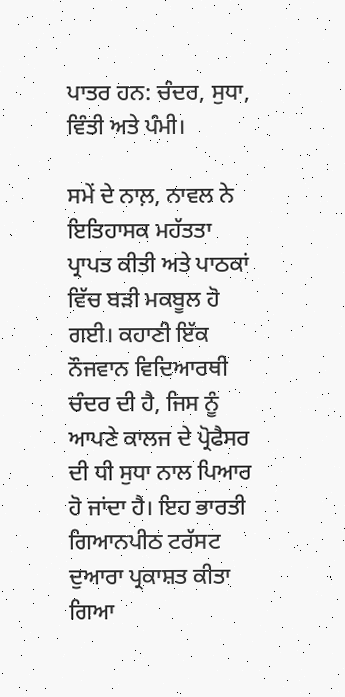ਪਾਤਰ ਹਨ: ਚੰਦਰ, ਸੁਧਾ, ਵਿੰਤੀ ਅਤੇ ਪੰਮੀ।

ਸਮੇਂ ਦੇ ਨਾਲ਼, ਨਾਵਲ ਨੇ ਇਤਿਹਾਸਕ ਮਹੱਤਤਾ ਪ੍ਰਾਪਤ ਕੀਤੀ ਅਤੇ ਪਾਠਕਾਂ ਵਿੱਚ ਬੜੀ ਮਕਬੂਲ ਹੋ ਗਈ। ਕਹਾਣੀ ਇੱਕ ਨੌਜਵਾਨ ਵਿਦਿਆਰਥੀ ਚੰਦਰ ਦੀ ਹੈ, ਜਿਸ ਨੂੰ ਆਪਣੇ ਕਾਲਜ ਦੇ ਪ੍ਰੋਫੈਸਰ ਦੀ ਧੀ ਸੁਧਾ ਨਾਲ ਪਿਆਰ ਹੋ ਜਾਂਦਾ ਹੈ। ਇਹ ਭਾਰਤੀ ਗਿਆਨਪੀਠ ਟਰੱਸਟ ਦੁਆਰਾ ਪ੍ਰਕਾਸ਼ਤ ਕੀਤਾ ਗਿਆ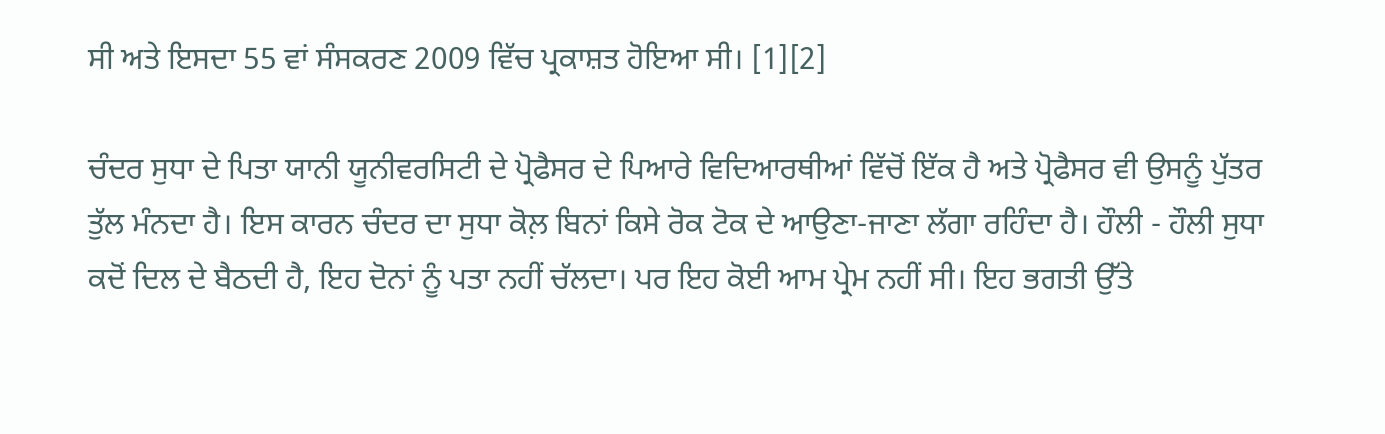ਸੀ ਅਤੇ ਇਸਦਾ 55 ਵਾਂ ਸੰਸਕਰਣ 2009 ਵਿੱਚ ਪ੍ਰਕਾਸ਼ਤ ਹੋਇਆ ਸੀ। [1][2]

ਚੰਦਰ ਸੁਧਾ ਦੇ ਪਿਤਾ ਯਾਨੀ ਯੂਨੀਵਰਸਿਟੀ ਦੇ ਪ੍ਰੋਫੈਸਰ ਦੇ ਪਿਆਰੇ ਵਿਦਿਆਰਥੀਆਂ ਵਿੱਚੋਂ ਇੱਕ ਹੈ ਅਤੇ ਪ੍ਰੋਫੈਸਰ ਵੀ ਉਸਨੂੰ ਪੁੱਤਰ ਤੁੱਲ ਮੰਨਦਾ ਹੈ। ਇਸ ਕਾਰਨ ਚੰਦਰ ਦਾ ਸੁਧਾ ਕੋਲ਼ ਬਿਨਾਂ ਕਿਸੇ ਰੋਕ ਟੋਕ ਦੇ ਆਉਣਾ-ਜਾਣਾ ਲੱਗਾ ਰਹਿੰਦਾ ਹੈ। ਹੌਲੀ - ਹੌਲੀ ਸੁਧਾ ਕਦੋਂ ਦਿਲ ਦੇ ਬੈਠਦੀ ਹੈ, ਇਹ ਦੋਨਾਂ ਨੂੰ ਪਤਾ ਨਹੀਂ ਚੱਲਦਾ। ਪਰ ਇਹ ਕੋਈ ਆਮ ਪ੍ਰੇਮ ਨਹੀਂ ਸੀ। ਇਹ ਭਗਤੀ ਉੱਤੇ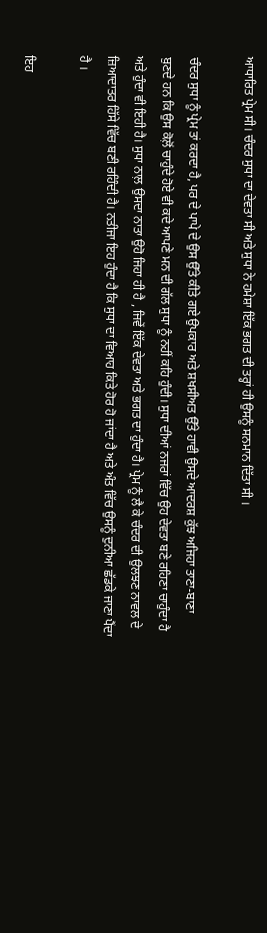ਆਧਾਰਿਤ ਪ੍ਰੇਮ ਸੀ। ਚੰਦਰ ਸੁਧਾ ਦਾ ਦੇਵਤਾ ਸੀ ਅਤੇ ਸੁਧਾ ਨੇ ਹਮੇਸ਼ਾ ਇੱਕ ਭਗਤ ਦੀ ਤਰ੍ਹਾਂ ਹੀ ਉਸਨੂੰ ਸਨਮਾਨ ਦਿੱਤਾ ਸੀ ।

ਚੰਦਰ ਸੁਧਾ ਨੂੰ ਪ੍ਰੇਮ ਤਾਂ ਕਰਦਾ ਹੈ, ਪਰ ਦੇ ਪਾਪੇ ਦੇ ਉਸ ਉੱਤੇ ਕੀਤੇ ਗਏ ਉਪਕਾਰ ਅਤੇ ਸ਼ਖਸੀਅਤ ਉੱਤੇ ਹਾਵੀ ਉਸਦੇ ਆਦਰਸ਼ ਕੁੱਝ ਅਜਿਹਾ ਤਾਣਾ-ਬਾਣਾ ਬੁਣਦੇ ਹਨ ਕਿ ਉਸ ਕੋਲ਼ੋਂ ਚਾਹੁੰਦੇ ਹੋਏ ਵੀ ਕਦੇ ਆਪਣੇ ਮਨ ਦੀ ਗੱਲ ਸੁਧਾ ਨੂੰ ਨਹੀਂ ਕਹਿ ਹੁੰਦੀ। ਸੁਧਾ ਦੀਆਂ ਨਜਰਾਂ ਵਿੱਚ ਉਹ ਦੇਵਤਾ ਬਣੇ ਰਹਿਣਾ ਚਾਹੁੰਦਾ ਹੈ ਅਤੇ ਹੁੰਦਾ ਵੀ ਇਹੀ ਹੈ। ਸੁਧਾ ਨਾਲ਼ ਉਸਦਾ ਨਾਤਾ ਉਹੋ ਜਿਹਾ ਹੀ ਹੈ , ਜਿਵੇਂ ਇੱਕ ਦੇਵਤਾ ਅਤੇ ਭਗਤ ਦਾ ਹੁੰਦਾ ਹੈ। ਪ੍ਰੇਮ ਨੂੰ ਲੈ ਕੇ ਚੰਦਰ ਦੀ ਉਲਝਣ ਨਾਵਲ ਦੇ ਜ਼ਿਆਦਾਤਰ ਹਿੱਸੇ ਵਿੱਚ ਬਣੀ ਰਹਿੰਦੀ ਹੈ। ਨਤੀਜਾ ਇਹ ਹੁੰਦਾ ਹੈ ਕਿ ਸੁਧਾ ਦਾ ਵਿਆਹ ਕਿਤੇ ਹੋਰ ਹੋ ਜਾਂਦਾ ਹੈ ਅਤੇ ਅੰਤ ਵਿੱਚ ਉਸਨੂੰ ਦੁਨੀਆ ਛੱਡਕੇ ਜਾਣਾ ਪੈਂਦਾ ਹੈ ।

ਇਹ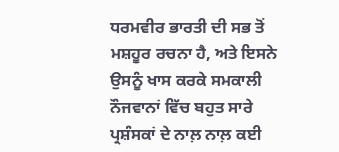ਧਰਮਵੀਰ ਭਾਰਤੀ ਦੀ ਸਭ ਤੋਂ ਮਸ਼ਹੂਰ ਰਚਨਾ ਹੈ, ਅਤੇ ਇਸਨੇ ਉਸਨੂੰ ਖਾਸ ਕਰਕੇ ਸਮਕਾਲੀ ਨੌਜਵਾਨਾਂ ਵਿੱਚ ਬਹੁਤ ਸਾਰੇ ਪ੍ਰਸ਼ੰਸਕਾਂ ਦੇ ਨਾਲ਼ ਨਾਲ਼ ਕਈ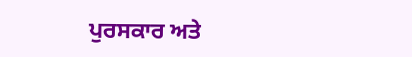ਪੁਰਸਕਾਰ ਅਤੇ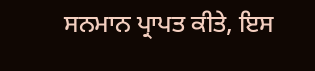ਸਨਮਾਨ ਪ੍ਰਾਪਤ ਕੀਤੇ, ਇਸ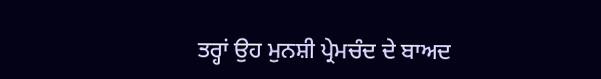ਤਰ੍ਹਾਂ ਉਹ ਮੁਨਸ਼ੀ ਪ੍ਰੇਮਚੰਦ ਦੇ ਬਾਅਦ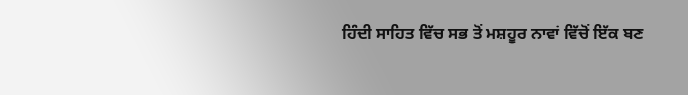ਹਿੰਦੀ ਸਾਹਿਤ ਵਿੱਚ ਸਭ ਤੋਂ ਮਸ਼ਹੂਰ ਨਾਵਾਂ ਵਿੱਚੋਂ ਇੱਕ ਬਣ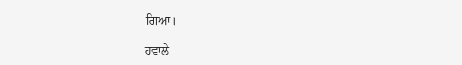ਗਿਆ।

ਹਵਾਲੇ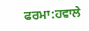ਫਰਮਾ:ਹਵਾਲੇ